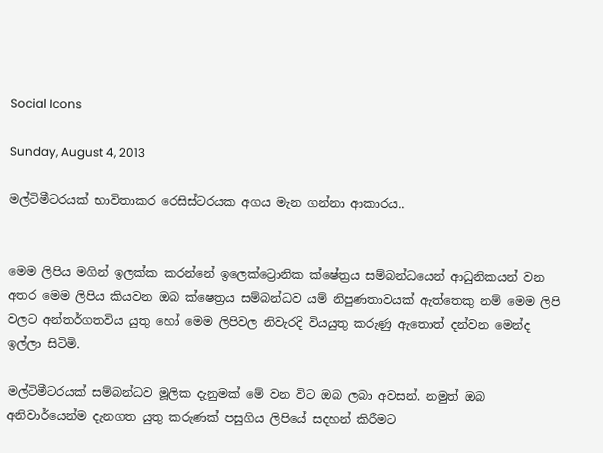Social Icons

Sunday, August 4, 2013

මල්ටිමීටරයක් භාවිතාකර රෙසිස්ටරයක අගය මැන ගන්නා ආකාරය..


මෙම ලිපිය මගින් ඉලක්ක කරන්නේ ඉලෙක්ට්‍රොනික ක්ෂේත්‍රය සම්බන්ධයෙන් ආධුනිකයන් වන අතර මෙම ලිපිය කියවන ඔබ ක්ෂෙත්‍රය සම්බන්ධව යම් නිපුණතාවයක් ඇත්තෙකු නම් මෙම ලිපි වලට අන්තර්ගතවිය යුතු හෝ මෙම ලිපිවල නිවැරදි වියයුතු කරුණු ඇතොත් දන්වන මෙන්ද ඉල්ලා සිටිමි.

මල්ටිමීටරයක් සම්බන්ධව මූලික දැනුමක් මේ වන විට ඔබ ලබා අවසන්. නමුත් ඔබ අනිවාර්යෙන්ම දැනගත යුතු කරුණක් පසුගිය ලිපියේ සදහන් කිරීමට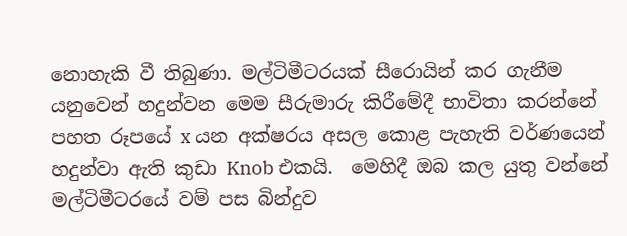නොහැකි වී තිබුණා. මල්ටිමීටරයක් සීරොයින් කර ගැනීම යනුවෙන් හදුන්වන මෙම සීරුමාරු කිරීමේදී භාවිතා කරන්නේ පහත රූපයේ x යන අක්ෂරය අසල කොළ පැහැති වර්ණයෙන් හදුන්වා ඇති කුඩා Knob එකයි.  මෙහිදී ඔබ කල යුතු වන්නේ මල්ටිමීටරයේ වම් පස බින්දුව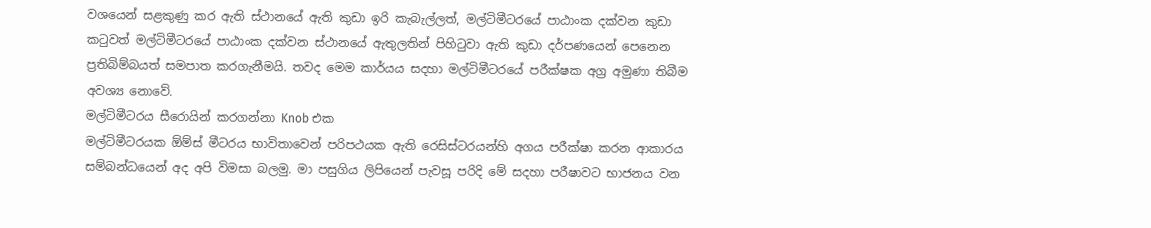වශයෙන් සළකුණු කර ඇති ස්ථානයේ ඇති කුඩා ඉරි කැබැල්ලත්, මල්ටිමීටරයේ පාඨාංක දක්වන කුඩා කටුවත් මල්ටිමීටරයේ පාඨාංක දක්වන ස්ථානයේ ඇතුලතින් පිහිටුවා ඇති කුඩා දර්පණයෙන් පෙනෙන ප්‍රතිබිම්බයත් සමපාත කරගැනීමයි. තවද මෙම කාර්යය සදහා මල්ටිමීටරයේ පරීක්ෂක අග්‍ර අමුණා තිබීම අවශ්‍ය නොවේ.
මල්ටිමීටරය සීරොයින් කරගන්නා Knob එක
මල්ටිමීටරයක ඕම්ස් මීටරය භාවිතාවෙන් පරිපථයක ඇති රෙසිස්ටරයන්හි අගය පරීක්ෂා කරන ආකාරය සම්බන්ධයෙන් අද අපි විමසා බලමු. මා පසුගිය ලිපියෙන් පැවසූ පරිදි මේ සදහා පරීෂාවට භාජනය වන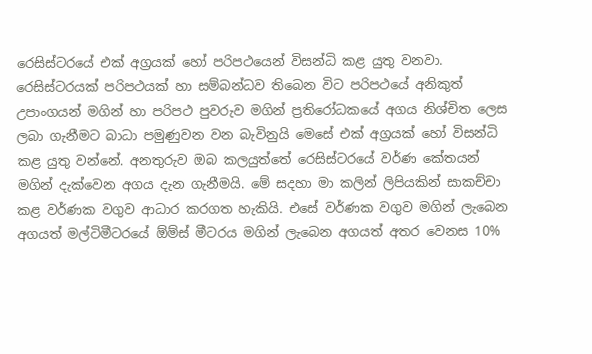රෙසිස්ටරයේ එක් අග්‍රයක් හෝ පරිපථයෙන් විසන්ධි කළ යුතු වනවා. රෙසිස්ටරයක් පරිපථයක් හා සම්බන්ධව තිබෙන විට පරිපථයේ අනිකුත් උපාංගයන් මගින් හා පරිපථ පුවරුව මගින් ප්‍රතිරෝධකයේ අගය නිශ්චිත ලෙස ලබා ගැනීමට බාධා පමුණුවන වන බැවිනුයි මෙසේ එක් අග්‍රයක් හෝ විසන්ධි කළ යුතු වන්නේ. අනතුරුව ඔබ කලයුත්තේ රෙසිස්ටරයේ වර්ණ කේතයන් මගින් දැක්වෙන අගය දැන ගැනීමයි. මේ සදහා මා කලින් ලිපියකින් සාකච්චා කළ වර්ණක වගුව ආධාර කරගත හැකියි. එසේ වර්ණක වගුව මගින් ලැබෙන අගයත් මල්ටිමීටරයේ ඕම්ස් මීටරය මගින් ලැබෙන අගයත් අතර වෙනස 10%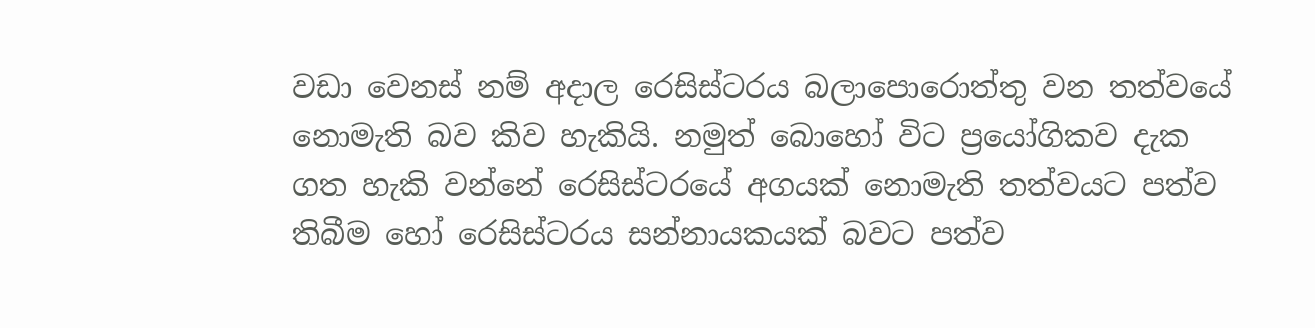වඩා වෙනස් නම් අදාල රෙසිස්ටරය බලාපොරොත්තු වන තත්වයේ නොමැති බව කිව හැකියි. නමුත් බොහෝ විට ප්‍රයෝගිකව දැක ගත හැකි වන්නේ රෙසිස්ටරයේ අගයක් නොමැති තත්වයට පත්ව තිබීම හෝ රෙසිස්ටරය සන්නායකයක් බවට පත්ව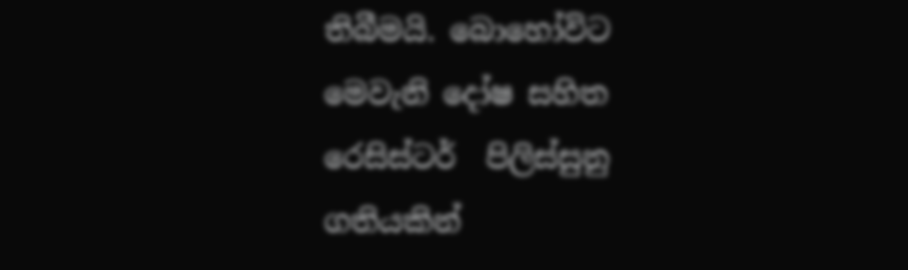තිබීමයි. බොහෝවිට මෙවැනි දෝෂ සහිත රෙසිස්ටර්  පිලිස්සුනු ගතියකින්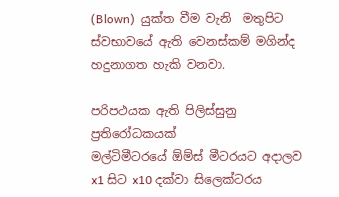(Blown)  යුක්ත වීම වැනි  මතුපිට ස්වභාවයේ ඇති වෙනස්කම් මගින්ද හදුනාගත හැකි වනවා.

පරිපථයක ඇති පිලිස්සුනු ප්‍රතිරෝධකයක්
මල්ටිමීටරයේ ඕම්ස් මීටරයට අදාලව x1 සිට x10 දක්වා සිලෙක්ටරය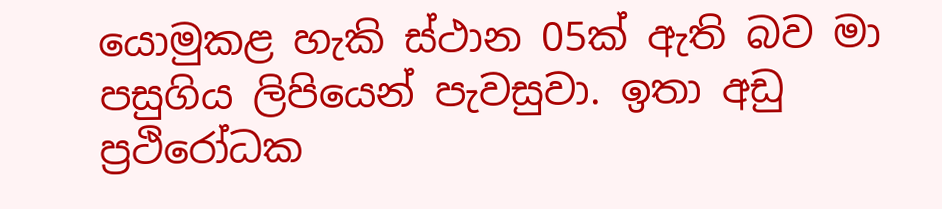යොමුකළ හැකි ස්ථාන 05ක් ඇති බව මා පසුගිය ලිපියෙන් පැවසුවා. ඉතා අඩු ප්‍රථිරෝධක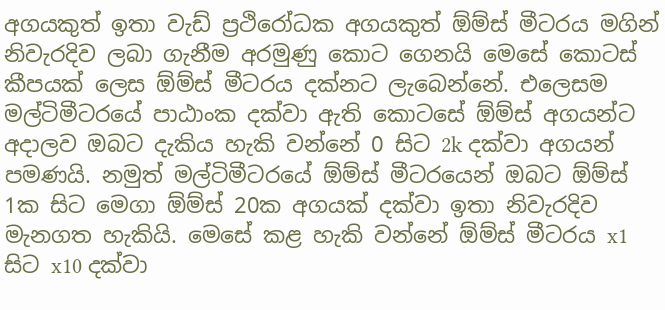අගයකුත් ඉතා වැඩ් ප්‍රථිරෝධක අගයකුත් ඕම්ස් මීටරය මගින් නිවැරදිව ලබා ගැනීම අරමුණු කොට ගෙනයි මෙසේ කොටස් කීපයක් ලෙස ඕම්ස් මීටරය දක්නට ලැබෙන්නේ. එලෙසම මල්ටිමීටරයේ පාඨාංක දක්වා ඇති කොටසේ ඕම්ස් අගයන්ට අදාලව ඔබට දැකිය හැකි වන්නේ 0 සිට 2k දක්වා අගයන් පමණයි. නමුත් මල්ටිමීටරයේ ඕම්ස් මීටරයෙන් ඔබට ඕම්ස් 1ක සිට මෙගා ඕම්ස් 20ක අගයක් දක්වා ඉතා නිවැරදිව මැනගත හැකියි. මෙසේ කළ හැකි වන්නේ ඕම්ස් මීටරය x1 සිට x10 දක්වා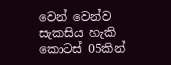වෙන් වෙන්ව සැකසිය හැකි කොටස් 05කින්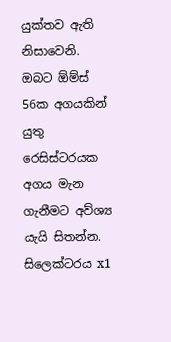යුක්තව ඇති නිසාවෙනි. ඔබට ඕම්ස් 56ක අගයකින් යුතු රෙසිස්ටරයක අගය මැන ගැනීමට අව්ශ්‍ය යැයි සිතන්න. සිලෙක්ටරය x1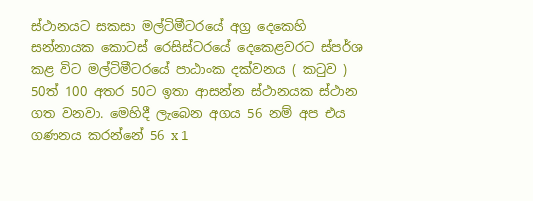ස්ථානයට සකසා මල්ටිමීටරයේ අග්‍ර දෙකෙහි සන්නායක කොටස් රෙසිස්ටරයේ දෙකෙළවරට ස්පර්ශ කළ විට මල්ටිමීටරයේ පාඨාංක දක්වනය ( කටුව ) 50ත් 100 අතර 50ට ඉතා ආසන්න ස්ථානයක ස්ථාන ගත වනවා. මෙහිදී ලැබෙන අගය 56 නම් අප එය ගණනය කරන්නේ 56 x 1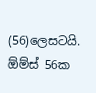(56)ලෙසටයි.
ඕම්ස් 56ක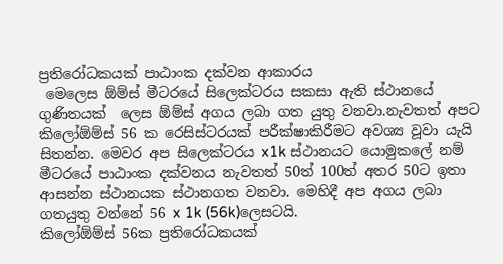ප්‍රතිරෝධකයක් පාඨාංක දක්වන ආකාරය
 මෙලෙස ඕම්ස් මීටරයේ සිලෙක්ටරය සකසා ඇති ස්ථානයේ ගුණිතයක්  ලෙස ඕම්ස් අගය ලබා ගත යුතු වනවා.නැවතත් අපට කිලෝඕම්ස් 56 ක රෙසිස්ටරයක් පරීක්ෂාකිරීමට අවශ්‍ය වූවා යැයි සිතන්න. මෙවර අප සිලෙක්ටරය x1k ස්ථානයට යොමුකලේ නම් මීටරයේ පාඨාංක දක්වනය නැවතත් 50ත් 100ත් අතර 50ට ඉතා ආසන්න ස්ථානයක ස්ථානගත වනවා. මෙහිදී අප අගය ලබා ගතයුතු වන්නේ 56 x 1k (56k)ලෙසටයි.
කිලෝඕම්ස් 56ක ප්‍රතිරෝධකයක්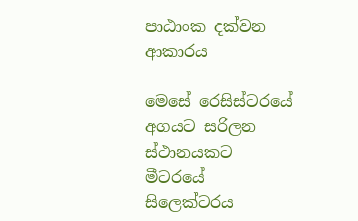පාඨාංක දක්වන ආකාරය

මෙසේ රෙසිස්ටරයේ අගයට සරිලන ස්ථානයකට මීටරයේ සිලෙක්ටරය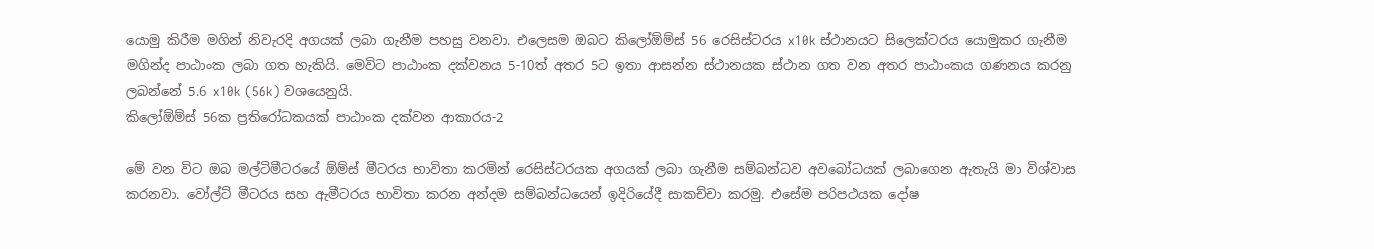යොමු කිරීම මගින් නිවැරදි අගයක් ලබා ගැනීම පහසු වනවා. එලෙසම ඔබට කිලෝඕම්ස් 56 රෙසිස්ටරය x10k ස්ථානයට සිලෙක්ටරය යොමුකර ගැනීම මගින්ද පාඨාංක ලබා ගත හැකියි. මෙවිට පාඨාංක දක්වනය 5-10ත් අතර 5ට ඉතා ආසන්න ස්ථානයක ස්ථාන ගත වන අතර පාඨාංකය ගණනය කරනු ලබන්නේ 5.6 x10k (56k) වශයෙනුයි.
කිලෝඕම්ස් 56ක ප්‍රතිරෝධකයක් පාඨාංක දක්වන ආකාරය-2

මේ වන විට ඔබ මල්ටිමීටරයේ ඕම්ස් මීටරය භාවිතා කරමින් රෙසිස්ටරයක අගයක් ලබා ගැනීම සම්බන්ධව අවබෝධයක් ලබාගෙන ඇතැයි මා විශ්වාස කරනවා. වෝල්ට් මීටරය සහ ඇමීටරය භාවිතා කරන අන්දම සම්බන්ධයෙන් ඉදිරියේදී සාකච්චා කරමු. එසේම පරිපථයක දෝෂ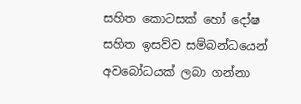සහිත කොටසක් හෝ දෝෂ සහිත ඉසව්ව සම්බන්ධයෙන් අවබෝධයක් ලබා ගන්නා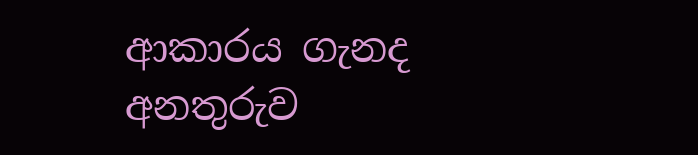ආකාරය ගැනද අනතුරුව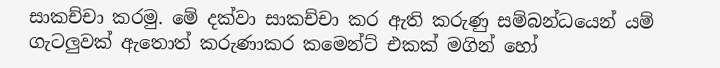සාකච්චා කරමු. මේ දක්වා සාකච්චා කර ඇති කරුණු සම්බන්ධයෙන් යම් ගැටලුවක් ඇතොත් කරුණාකර කමෙන්ට් එකක් මගින් හෝ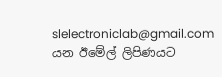slelectroniclab@gmail.com යන ඊමේල් ලිපිණයට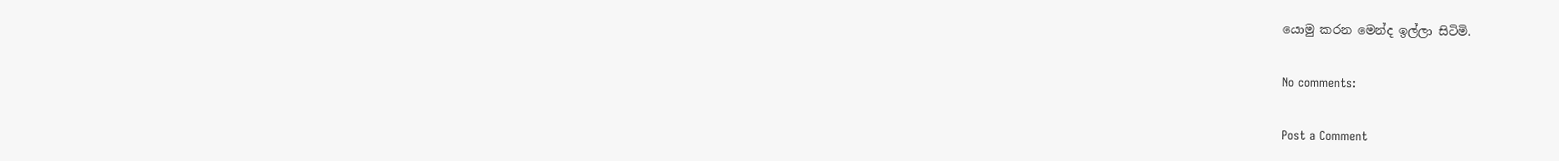යොමු කරන මෙන්ද ඉල්ලා සිටිමි.

No comments:

Post a Comment